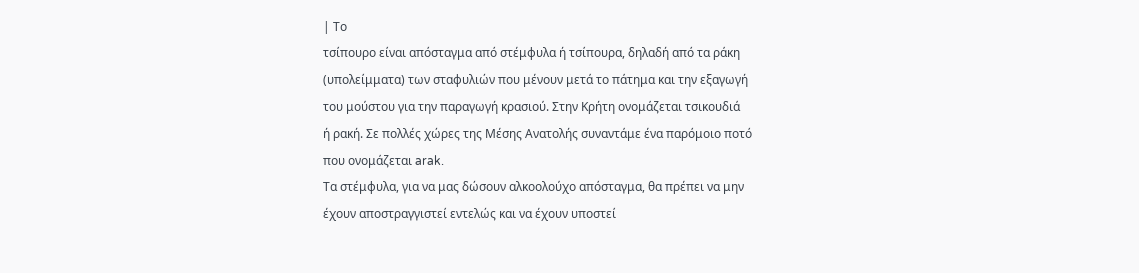| Το
τσίπουρο είναι απόσταγμα από στέμφυλα ή τσίπουρα, δηλαδή από τα ράκη
(υπολείμματα) των σταφυλιών που μένουν μετά το πάτημα και την εξαγωγή
του μούστου για την παραγωγή κρασιού. Στην Κρήτη ονομάζεται τσικουδιά
ή ρακή. Σε πολλές χώρες της Μέσης Ανατολής συναντάμε ένα παρόμοιο ποτό
που ονομάζεται arak.
Τα στέμφυλα, για να μας δώσουν αλκοολούχο απόσταγμα, θα πρέπει να μην
έχουν αποστραγγιστεί εντελώς και να έχουν υποστεί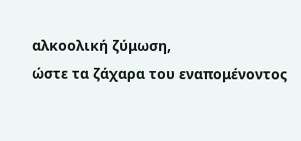αλκοολική ζύμωση,
ώστε τα ζάχαρα του εναπομένοντος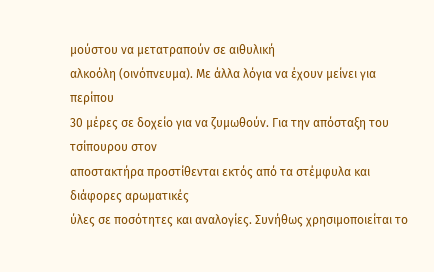μούστου να μετατραπούν σε αιθυλική
αλκοόλη (οινόπνευμα). Με άλλα λόγια να έχουν μείνει για περίπου
30 μέρες σε δοχείο για να ζυμωθούν. Για την απόσταξη του τσίπουρου στον
αποστακτήρα προστίθενται εκτός από τα στέμφυλα και διάφορες αρωματικές
ύλες σε ποσότητες και αναλογίες. Συνήθως χρησιμοποιείται το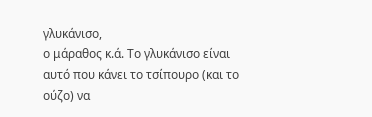γλυκάνισο,
ο μάραθος κ.ά. Το γλυκάνισο είναι αυτό που κάνει το τσίπουρο (και το
ούζο) να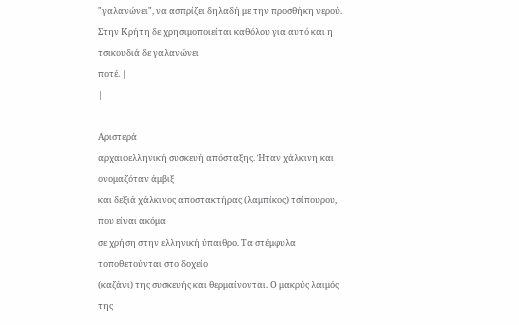"γαλανώνει", να ασπρίζει δηλαδή με την προσθήκη νερού.
Στην Κρήτη δε χρησιμοποιείται καθόλου για αυτό και η τσικουδιά δε γαλανώνει
ποτέ. |
|

Αριστερά
αρχαιοελληνική συσκευή απόσταξης. Ήταν χάλκινη και ονομαζόταν άμβιξ
και δεξιά χάλκινος αποστακτήρας (λαμπίκος) τσίπουρου, που είναι ακόμα
σε χρήση στην ελληνική ύπαιθρο. Τα στέμφυλα τοποθετούνται στο δοχείο
(καζάνι) της συσκευής και θερμαίνονται. Ο μακρύς λαιμός της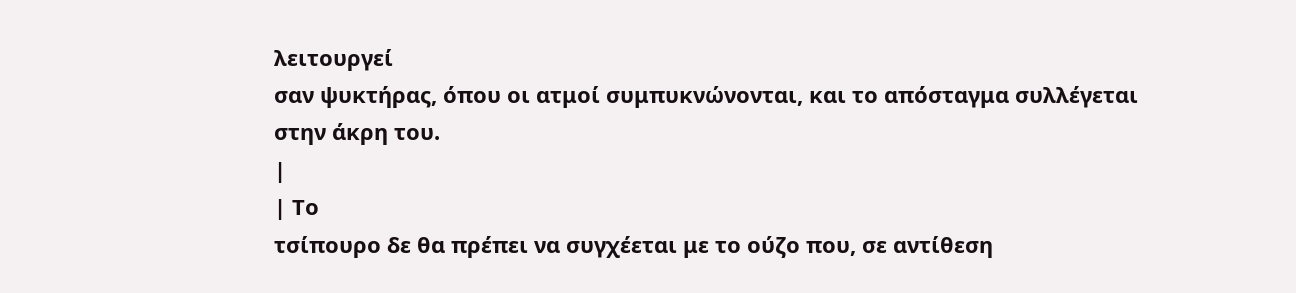λειτουργεί
σαν ψυκτήρας, όπου οι ατμοί συμπυκνώνονται, και το απόσταγμα συλλέγεται
στην άκρη του.
|
| Το
τσίπουρο δε θα πρέπει να συγχέεται με το ούζο που, σε αντίθεση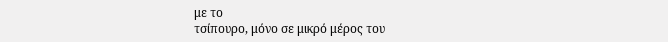με το
τσίπουρο, μόνο σε μικρό μέρος του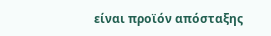είναι προϊόν απόσταξης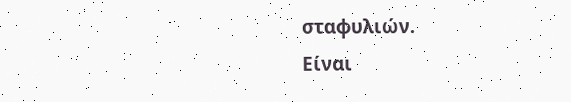σταφυλιών.
Είναι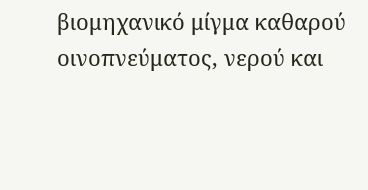βιομηχανικό μίγμα καθαρού οινοπνεύματος, νερού και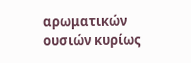αρωματικών
ουσιών κυρίως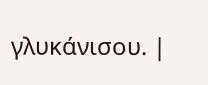γλυκάνισου. |